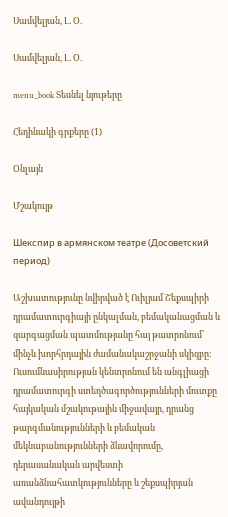Սամվելյան, Լ. Օ.

Սամվելյան, Լ. Օ.

menu_book Տեսնել նյութերը

Հեղինակի գրքերը (1)

Օնլայն

Մշակույթ

Шекспир в армянском театре (Досоветский период)

Աշխատությունը նվիրված է Ուիլյամ Շեքսպիրի դրամատուրգիայի ընկալման, բեմականացման և զարգացման պատմությանը հայ թատրոնում՝ մինչև խորհրդային ժամանակաշրջանի սկիզբը։ Ուսումնասիրության կենտրոնում են անգլիացի դրամատուրգի ստեղծագործությունների մուտքը հայկական մշակութային միջավայր, դրանց թարգմանությունների և բեմական մեկնաբանությունների ձևավորումը, դերասանական արվեստի առանձնահատկությունները և շեքսպիրյան ավանդույթի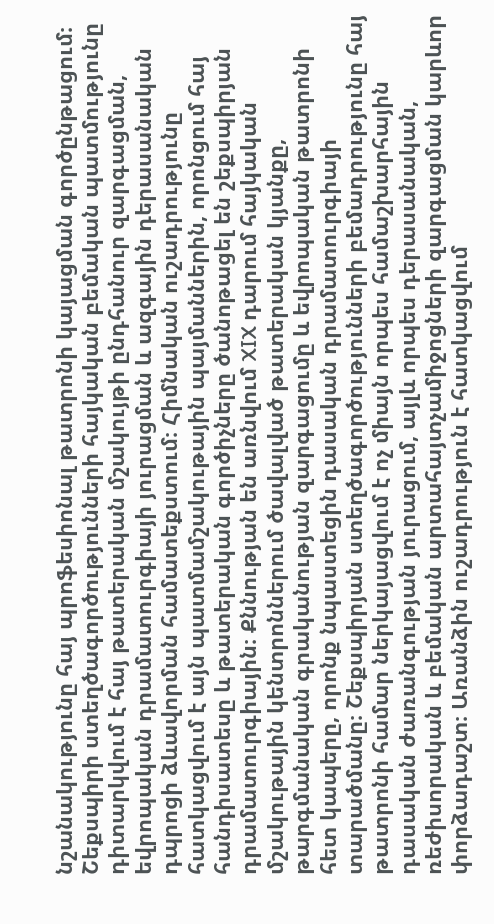նշանակությունը հայ պրոֆեսիոնալ թատրոնի կայացման գործընթացում։ Շեքսպիրի ստեղծագործությունների հայկական բեմական պատմությունը դիտարկվում է հայ թատերական մշակույթի ընդհանուր զարգացման, եվրոպական դրամատուրգիայի յուրացման և ազգային դերասանական դպրոցի ձևավորման համատեքստում։ Հիմնական ուշադրությունը հատկացվում է այն պատմամշակութային պայմաններին, որոնցում հայ հանդիսատեսը և թատերական գործիչները ծանոթացել են շեքսպիրյան դրամատուրգիային։ Քննության են առնվում XIX դարում հայկական մշակութային կենտրոններում ծավալված թատերական կյանքը, թարգմանական գրականության զարգացումը և եվրոպական թատրոնի հետ կապերը, որոնք նպաստեցին դասական դրամատուրգիայի տարածմանը։ Շեքսպիրյան ստեղծագործությունների բեմադրությունը հայ թատրոնի համար ներկայացվում է ոչ միայն որպես համաշխարհային դասական ժառանգության յուրացում, այլև որպես դերասանական, ռեժիսորական և բեմական արտահայտչամիջոցների զարգացման կարևոր փորձադաշտ։ Առանձին ուշադրություն է հատկացվում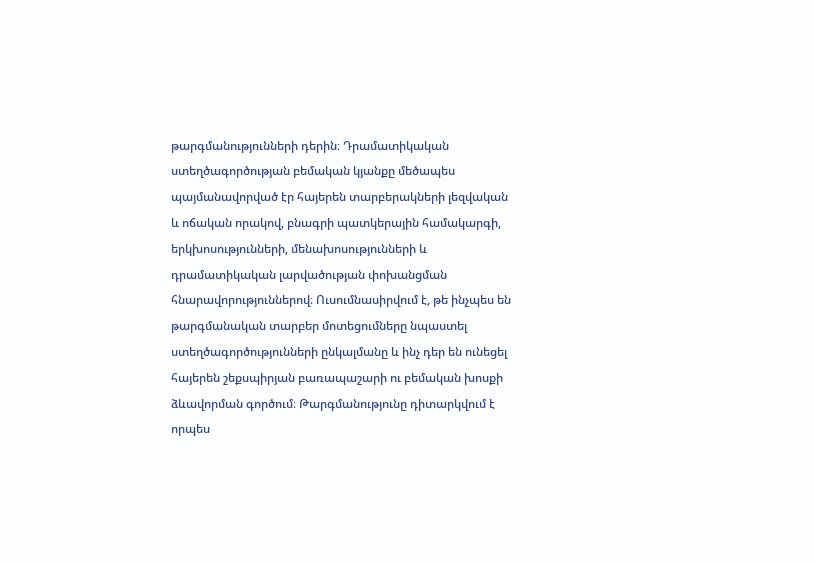թարգմանությունների դերին։ Դրամատիկական ստեղծագործության բեմական կյանքը մեծապես պայմանավորված էր հայերեն տարբերակների լեզվական և ոճական որակով, բնագրի պատկերային համակարգի, երկխոսությունների, մենախոսությունների և դրամատիկական լարվածության փոխանցման հնարավորություններով։ Ուսումնասիրվում է, թե ինչպես են թարգմանական տարբեր մոտեցումները նպաստել ստեղծագործությունների ընկալմանը և ինչ դեր են ունեցել հայերեն շեքսպիրյան բառապաշարի ու բեմական խոսքի ձևավորման գործում։ Թարգմանությունը դիտարկվում է որպես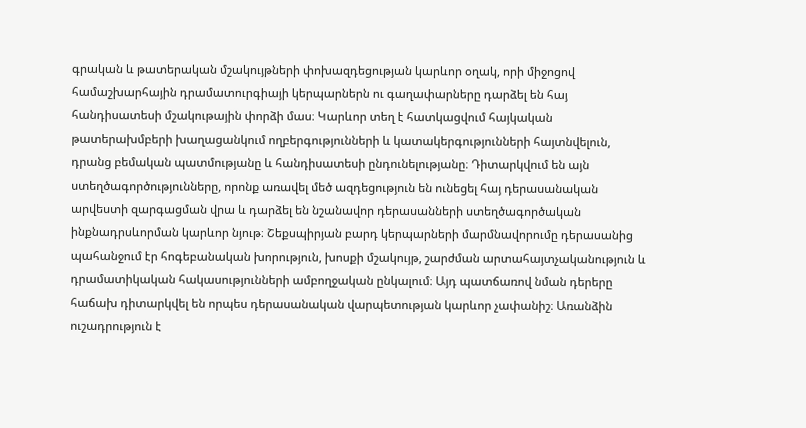գրական և թատերական մշակույթների փոխազդեցության կարևոր օղակ, որի միջոցով համաշխարհային դրամատուրգիայի կերպարներն ու գաղափարները դարձել են հայ հանդիսատեսի մշակութային փորձի մաս։ Կարևոր տեղ է հատկացվում հայկական թատերախմբերի խաղացանկում ողբերգությունների և կատակերգությունների հայտնվելուն, դրանց բեմական պատմությանը և հանդիսատեսի ընդունելությանը։ Դիտարկվում են այն ստեղծագործությունները, որոնք առավել մեծ ազդեցություն են ունեցել հայ դերասանական արվեստի զարգացման վրա և դարձել են նշանավոր դերասանների ստեղծագործական ինքնադրսևորման կարևոր նյութ։ Շեքսպիրյան բարդ կերպարների մարմնավորումը դերասանից պահանջում էր հոգեբանական խորություն, խոսքի մշակույթ, շարժման արտահայտչականություն և դրամատիկական հակասությունների ամբողջական ընկալում։ Այդ պատճառով նման դերերը հաճախ դիտարկվել են որպես դերասանական վարպետության կարևոր չափանիշ։ Առանձին ուշադրություն է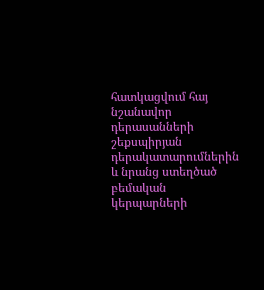հատկացվում հայ նշանավոր դերասանների շեքսպիրյան դերակատարումներին և նրանց ստեղծած բեմական կերպարների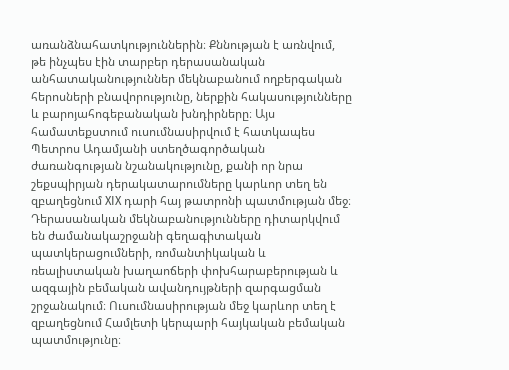առանձնահատկություններին։ Քննության է առնվում, թե ինչպես էին տարբեր դերասանական անհատականություններ մեկնաբանում ողբերգական հերոսների բնավորությունը, ներքին հակասությունները և բարոյահոգեբանական խնդիրները։ Այս համատեքստում ուսումնասիրվում է հատկապես Պետրոս Ադամյանի ստեղծագործական ժառանգության նշանակությունը, քանի որ նրա շեքսպիրյան դերակատարումները կարևոր տեղ են զբաղեցնում XIX դարի հայ թատրոնի պատմության մեջ։ Դերասանական մեկնաբանությունները դիտարկվում են ժամանակաշրջանի գեղագիտական պատկերացումների, ռոմանտիկական և ռեալիստական խաղաոճերի փոխհարաբերության և ազգային բեմական ավանդույթների զարգացման շրջանակում։ Ուսումնասիրության մեջ կարևոր տեղ է զբաղեցնում Համլետի կերպարի հայկական բեմական պատմությունը։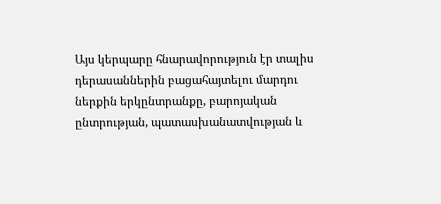Այս կերպարը հնարավորություն էր տալիս դերասաններին բացահայտելու մարդու ներքին երկընտրանքը, բարոյական ընտրության, պատասխանատվության և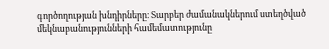գործողության խնդիրները։ Տարբեր ժամանակներում ստեղծված մեկնաբանությունների համեմատությունը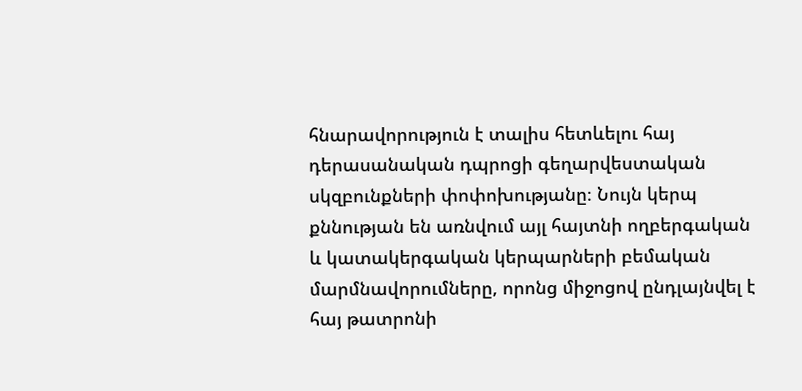հնարավորություն է տալիս հետևելու հայ դերասանական դպրոցի գեղարվեստական սկզբունքների փոփոխությանը։ Նույն կերպ քննության են առնվում այլ հայտնի ողբերգական և կատակերգական կերպարների բեմական մարմնավորումները, որոնց միջոցով ընդլայնվել է հայ թատրոնի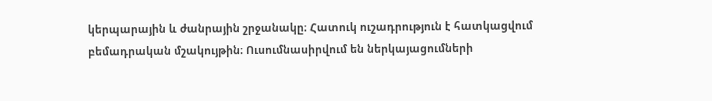կերպարային և ժանրային շրջանակը։ Հատուկ ուշադրություն է հատկացվում բեմադրական մշակույթին։ Ուսումնասիրվում են ներկայացումների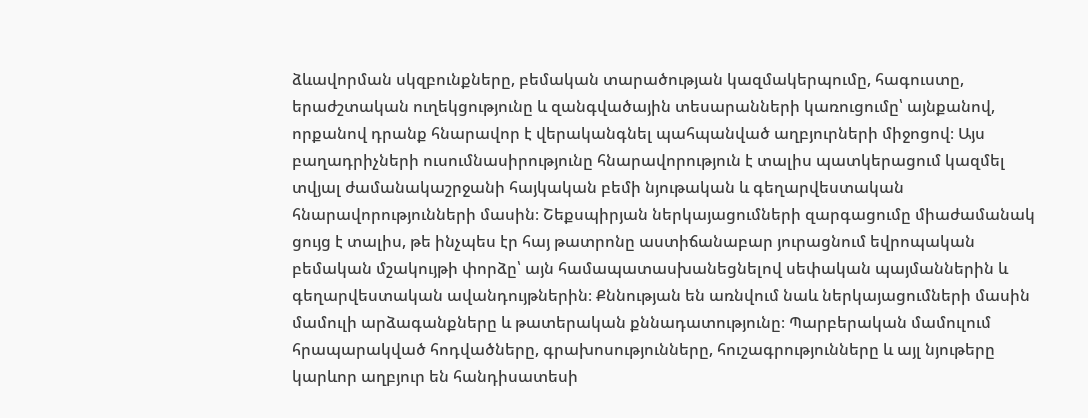ձևավորման սկզբունքները, բեմական տարածության կազմակերպումը, հագուստը, երաժշտական ուղեկցությունը և զանգվածային տեսարանների կառուցումը՝ այնքանով, որքանով դրանք հնարավոր է վերականգնել պահպանված աղբյուրների միջոցով։ Այս բաղադրիչների ուսումնասիրությունը հնարավորություն է տալիս պատկերացում կազմել տվյալ ժամանակաշրջանի հայկական բեմի նյութական և գեղարվեստական հնարավորությունների մասին։ Շեքսպիրյան ներկայացումների զարգացումը միաժամանակ ցույց է տալիս, թե ինչպես էր հայ թատրոնը աստիճանաբար յուրացնում եվրոպական բեմական մշակույթի փորձը՝ այն համապատասխանեցնելով սեփական պայմաններին և գեղարվեստական ավանդույթներին։ Քննության են առնվում նաև ներկայացումների մասին մամուլի արձագանքները և թատերական քննադատությունը։ Պարբերական մամուլում հրապարակված հոդվածները, գրախոսությունները, հուշագրությունները և այլ նյութերը կարևոր աղբյուր են հանդիսատեսի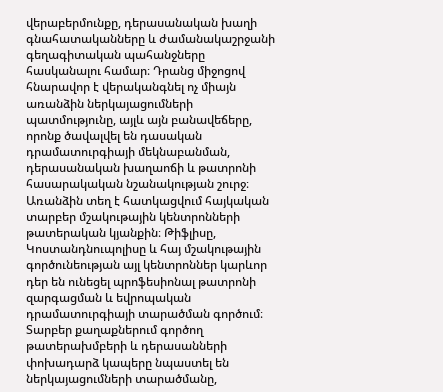վերաբերմունքը, դերասանական խաղի գնահատականները և ժամանակաշրջանի գեղագիտական պահանջները հասկանալու համար։ Դրանց միջոցով հնարավոր է վերականգնել ոչ միայն առանձին ներկայացումների պատմությունը, այլև այն բանավեճերը, որոնք ծավալվել են դասական դրամատուրգիայի մեկնաբանման, դերասանական խաղաոճի և թատրոնի հասարակական նշանակության շուրջ։ Առանձին տեղ է հատկացվում հայկական տարբեր մշակութային կենտրոնների թատերական կյանքին։ Թիֆլիսը, Կոստանդնուպոլիսը և հայ մշակութային գործունեության այլ կենտրոններ կարևոր դեր են ունեցել պրոֆեսիոնալ թատրոնի զարգացման և եվրոպական դրամատուրգիայի տարածման գործում։ Տարբեր քաղաքներում գործող թատերախմբերի և դերասանների փոխադարձ կապերը նպաստել են ներկայացումների տարածմանը,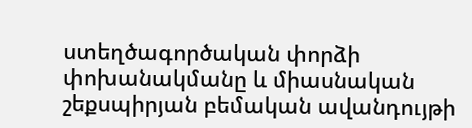ստեղծագործական փորձի փոխանակմանը և միասնական շեքսպիրյան բեմական ավանդույթի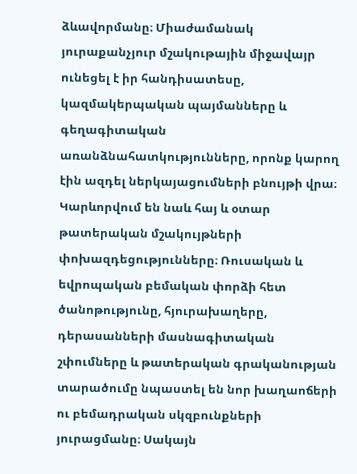ձևավորմանը։ Միաժամանակ յուրաքանչյուր մշակութային միջավայր ունեցել է իր հանդիսատեսը, կազմակերպական պայմանները և գեղագիտական առանձնահատկությունները, որոնք կարող էին ազդել ներկայացումների բնույթի վրա։ Կարևորվում են նաև հայ և օտար թատերական մշակույթների փոխազդեցությունները։ Ռուսական և եվրոպական բեմական փորձի հետ ծանոթությունը, հյուրախաղերը, դերասանների մասնագիտական շփումները և թատերական գրականության տարածումը նպաստել են նոր խաղաոճերի ու բեմադրական սկզբունքների յուրացմանը։ Սակայն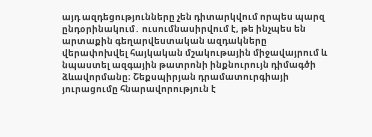այդ ազդեցությունները չեն դիտարկվում որպես պարզ ընդօրինակում․ ուսումնասիրվում է, թե ինչպես են արտաքին գեղարվեստական ազդակները վերափոխվել հայկական մշակութային միջավայրում և նպաստել ազգային թատրոնի ինքնուրույն դիմագծի ձևավորմանը։ Շեքսպիրյան դրամատուրգիայի յուրացումը հնարավորություն է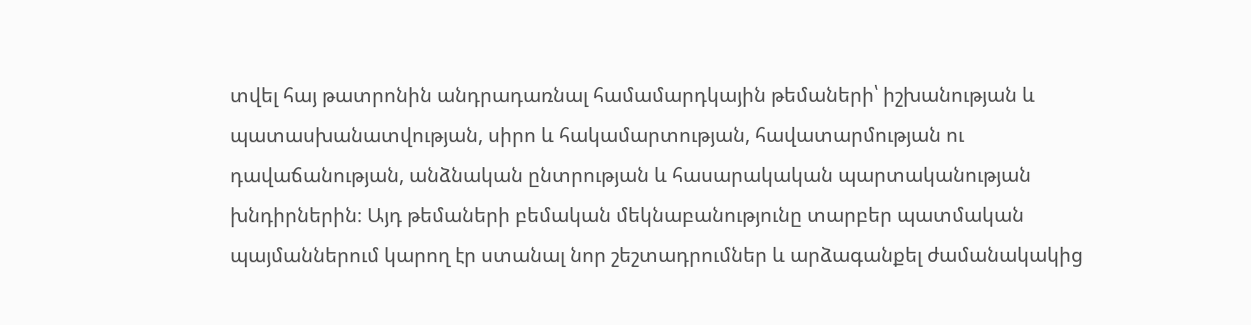տվել հայ թատրոնին անդրադառնալ համամարդկային թեմաների՝ իշխանության և պատասխանատվության, սիրո և հակամարտության, հավատարմության ու դավաճանության, անձնական ընտրության և հասարակական պարտականության խնդիրներին։ Այդ թեմաների բեմական մեկնաբանությունը տարբեր պատմական պայմաններում կարող էր ստանալ նոր շեշտադրումներ և արձագանքել ժամանակակից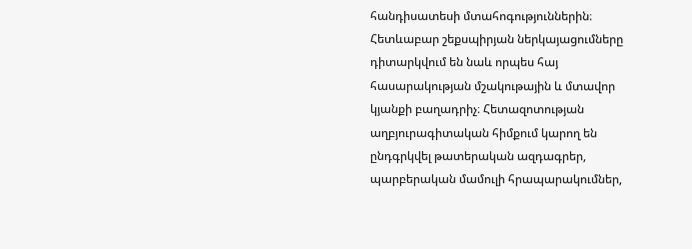հանդիսատեսի մտահոգություններին։ Հետևաբար շեքսպիրյան ներկայացումները դիտարկվում են նաև որպես հայ հասարակության մշակութային և մտավոր կյանքի բաղադրիչ։ Հետազոտության աղբյուրագիտական հիմքում կարող են ընդգրկվել թատերական ազդագրեր, պարբերական մամուլի հրապարակումներ,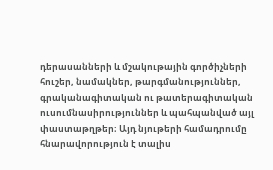դերասանների և մշակութային գործիչների հուշեր, նամակներ, թարգմանություններ, գրականագիտական ու թատերագիտական ուսումնասիրություններ և պահպանված այլ փաստաթղթեր։ Այդ նյութերի համադրումը հնարավորություն է տալիս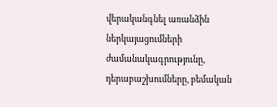վերականգնել առանձին ներկայացումների ժամանակագրությունը, դերաբաշխումները, բեմական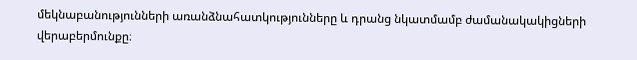մեկնաբանությունների առանձնահատկությունները և դրանց նկատմամբ ժամանակակիցների վերաբերմունքը։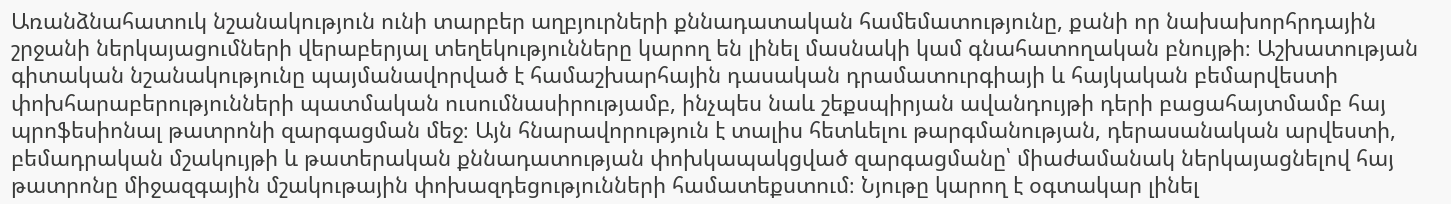Առանձնահատուկ նշանակություն ունի տարբեր աղբյուրների քննադատական համեմատությունը, քանի որ նախախորհրդային շրջանի ներկայացումների վերաբերյալ տեղեկությունները կարող են լինել մասնակի կամ գնահատողական բնույթի։ Աշխատության գիտական նշանակությունը պայմանավորված է համաշխարհային դասական դրամատուրգիայի և հայկական բեմարվեստի փոխհարաբերությունների պատմական ուսումնասիրությամբ, ինչպես նաև շեքսպիրյան ավանդույթի դերի բացահայտմամբ հայ պրոֆեսիոնալ թատրոնի զարգացման մեջ։ Այն հնարավորություն է տալիս հետևելու թարգմանության, դերասանական արվեստի, բեմադրական մշակույթի և թատերական քննադատության փոխկապակցված զարգացմանը՝ միաժամանակ ներկայացնելով հայ թատրոնը միջազգային մշակութային փոխազդեցությունների համատեքստում։ Նյութը կարող է օգտակար լինել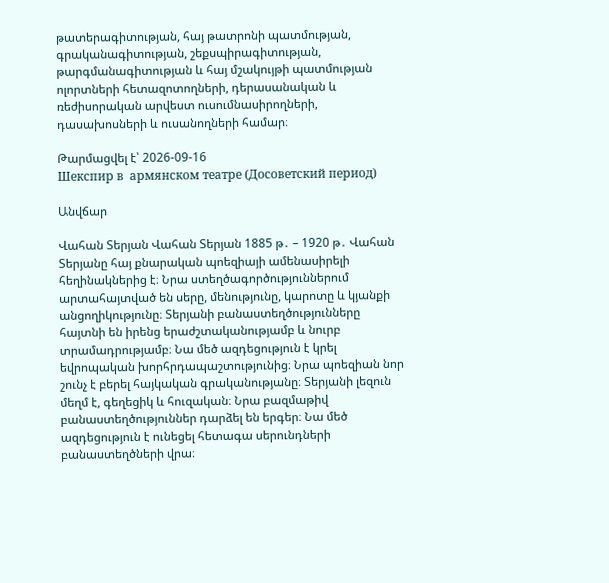թատերագիտության, հայ թատրոնի պատմության, գրականագիտության, շեքսպիրագիտության, թարգմանագիտության և հայ մշակույթի պատմության ոլորտների հետազոտողների, դերասանական և ռեժիսորական արվեստ ուսումնասիրողների, դասախոսների և ուսանողների համար։

Թարմացվել է՝ 2026-09-16
Шекспир в  армянском театре (Досоветский период)

Անվճար

Վահան Տերյան Վահան Տերյան 1885 թ․ – 1920 թ․ Վահան Տերյանը հայ քնարական պոեզիայի ամենասիրելի հեղինակներից է։ Նրա ստեղծագործություններում արտահայտված են սերը, մենությունը, կարոտը և կյանքի անցողիկությունը։ Տերյանի բանաստեղծությունները հայտնի են իրենց երաժշտականությամբ և նուրբ տրամադրությամբ։ Նա մեծ ազդեցություն է կրել եվրոպական խորհրդապաշտությունից։ Նրա պոեզիան նոր շունչ է բերել հայկական գրականությանը։ Տերյանի լեզուն մեղմ է, գեղեցիկ և հուզական։ Նրա բազմաթիվ բանաստեղծություններ դարձել են երգեր։ Նա մեծ ազդեցություն է ունեցել հետագա սերունդների բանաստեղծների վրա։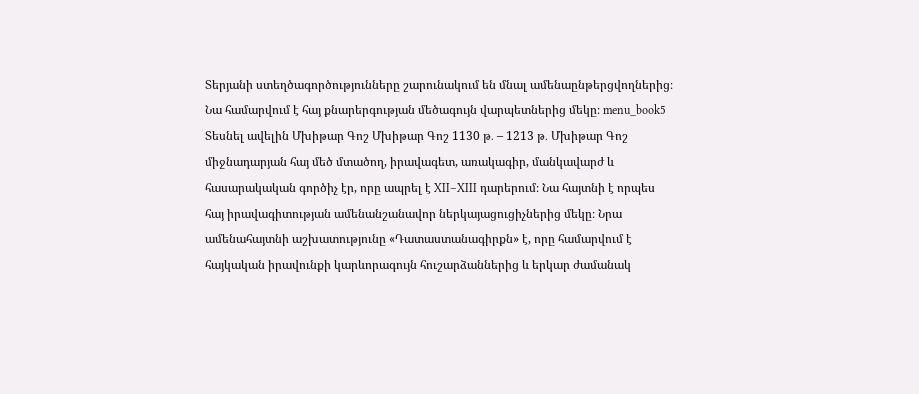Տերյանի ստեղծագործությունները շարունակում են մնալ ամենաընթերցվողներից։ Նա համարվում է հայ քնարերգության մեծագույն վարպետներից մեկը։ menu_book5 Տեսնել ավելին Մխիթար Գոշ Մխիթար Գոշ 1130 թ․ – 1213 թ․ Մխիթար Գոշ միջնադարյան հայ մեծ մտածող, իրավագետ, առակագիր, մանկավարժ և հասարակական գործիչ էր, որը ապրել է XII–XIII դարերում։ Նա հայտնի է որպես հայ իրավագիտության ամենանշանավոր ներկայացուցիչներից մեկը։ Նրա ամենահայտնի աշխատությունը «Դատաստանագիրքն» է, որը համարվում է հայկական իրավունքի կարևորագույն հուշարձաններից և երկար ժամանակ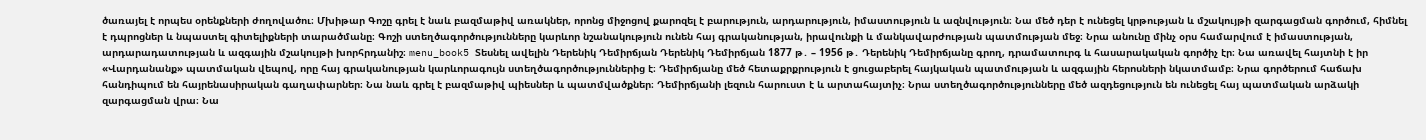ծառայել է որպես օրենքների ժողովածու։ Մխիթար Գոշը գրել է նաև բազմաթիվ առակներ, որոնց միջոցով քարոզել է բարություն, արդարություն, իմաստություն և ազնվություն։ Նա մեծ դեր է ունեցել կրթության և մշակույթի զարգացման գործում, հիմնել է դպրոցներ և նպաստել գիտելիքների տարածմանը։ Գոշի ստեղծագործությունները կարևոր նշանակություն ունեն հայ գրականության, իրավունքի և մանկավարժության պատմության մեջ։ Նրա անունը մինչ օրս համարվում է իմաստության, արդարադատության և ազգային մշակույթի խորհրդանիշ։ menu_book5 Տեսնել ավելին Դերենիկ Դեմիրճյան Դերենիկ Դեմիրճյան 1877 թ․ – 1956 թ․ Դերենիկ Դեմիրճյանը գրող, դրամատուրգ և հասարակական գործիչ էր։ Նա առավել հայտնի է իր «Վարդանանք» պատմական վեպով, որը հայ գրականության կարևորագույն ստեղծագործություններից է։ Դեմիրճյանը մեծ հետաքրքրություն է ցուցաբերել հայկական պատմության և ազգային հերոսների նկատմամբ։ Նրա գործերում հաճախ հանդիպում են հայրենասիրական գաղափարներ։ Նա նաև գրել է բազմաթիվ պիեսներ և պատմվածքներ։ Դեմիրճյանի լեզուն հարուստ է և արտահայտիչ։ Նրա ստեղծագործությունները մեծ ազդեցություն են ունեցել հայ պատմական արձակի զարգացման վրա։ Նա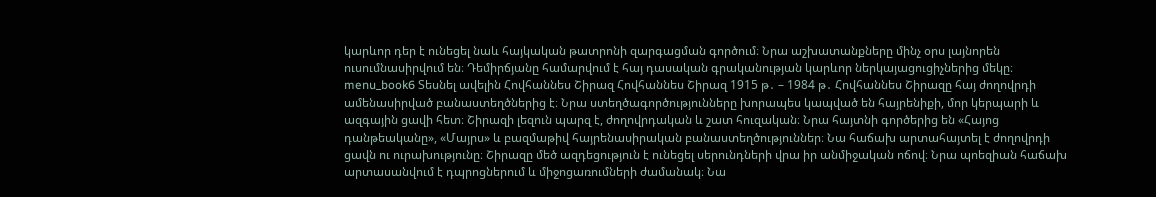կարևոր դեր է ունեցել նաև հայկական թատրոնի զարգացման գործում։ Նրա աշխատանքները մինչ օրս լայնորեն ուսումնասիրվում են։ Դեմիրճյանը համարվում է հայ դասական գրականության կարևոր ներկայացուցիչներից մեկը։ menu_book6 Տեսնել ավելին Հովհաննես Շիրազ Հովհաննես Շիրազ 1915 թ․ – 1984 թ․ Հովհաննես Շիրազը հայ ժողովրդի ամենասիրված բանաստեղծներից է։ Նրա ստեղծագործությունները խորապես կապված են հայրենիքի, մոր կերպարի և ազգային ցավի հետ։ Շիրազի լեզուն պարզ է, ժողովրդական և շատ հուզական։ Նրա հայտնի գործերից են «Հայոց դանթեականը», «Մայրս» և բազմաթիվ հայրենասիրական բանաստեղծություններ։ Նա հաճախ արտահայտել է ժողովրդի ցավն ու ուրախությունը։ Շիրազը մեծ ազդեցություն է ունեցել սերունդների վրա իր անմիջական ոճով։ Նրա պոեզիան հաճախ արտասանվում է դպրոցներում և միջոցառումների ժամանակ։ Նա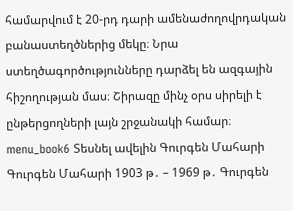համարվում է 20-րդ դարի ամենաժողովրդական բանաստեղծներից մեկը։ Նրա ստեղծագործությունները դարձել են ազգային հիշողության մաս։ Շիրազը մինչ օրս սիրելի է ընթերցողների լայն շրջանակի համար։ menu_book6 Տեսնել ավելին Գուրգեն Մահարի Գուրգեն Մահարի 1903 թ․ – 1969 թ․ Գուրգեն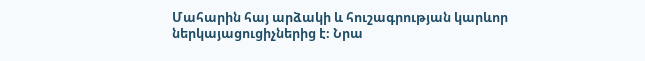Մահարին հայ արձակի և հուշագրության կարևոր ներկայացուցիչներից է։ Նրա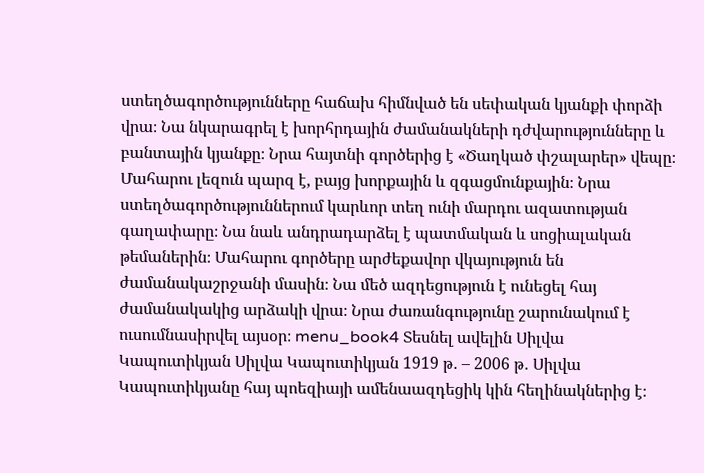ստեղծագործությունները հաճախ հիմնված են սեփական կյանքի փորձի վրա։ Նա նկարագրել է խորհրդային ժամանակների դժվարությունները և բանտային կյանքը։ Նրա հայտնի գործերից է «Ծաղկած փշալարեր» վեպը։ Մահարու լեզուն պարզ է, բայց խորքային և զգացմունքային։ Նրա ստեղծագործություններում կարևոր տեղ ունի մարդու ազատության գաղափարը։ Նա նաև անդրադարձել է պատմական և սոցիալական թեմաներին։ Մահարու գործերը արժեքավոր վկայություն են ժամանակաշրջանի մասին։ Նա մեծ ազդեցություն է ունեցել հայ ժամանակակից արձակի վրա։ Նրա ժառանգությունը շարունակում է ուսումնասիրվել այսօր։ menu_book4 Տեսնել ավելին Սիլվա Կապուտիկյան Սիլվա Կապուտիկյան 1919 թ․ – 2006 թ․ Սիլվա Կապուտիկյանը հայ պոեզիայի ամենաազդեցիկ կին հեղինակներից է։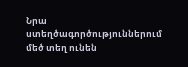Նրա ստեղծագործություններում մեծ տեղ ունեն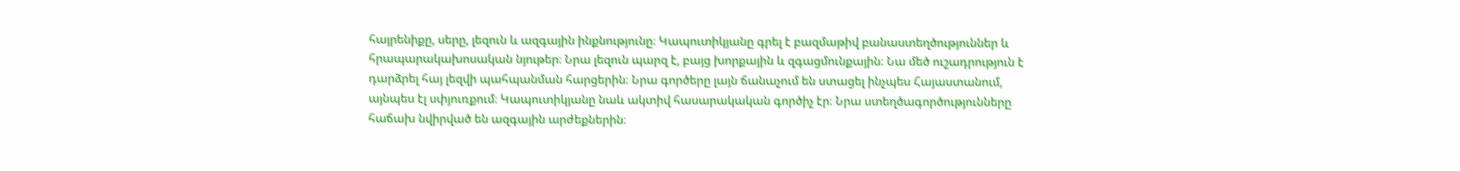հայրենիքը, սերը, լեզուն և ազգային ինքնությունը։ Կապուտիկյանը գրել է բազմաթիվ բանաստեղծություններ և հրապարակախոսական նյութեր։ Նրա լեզուն պարզ է, բայց խորքային և զգացմունքային։ Նա մեծ ուշադրություն է դարձրել հայ լեզվի պահպանման հարցերին։ Նրա գործերը լայն ճանաչում են ստացել ինչպես Հայաստանում, այնպես էլ սփյուռքում։ Կապուտիկյանը նաև ակտիվ հասարակական գործիչ էր։ Նրա ստեղծագործությունները հաճախ նվիրված են ազգային արժեքներին։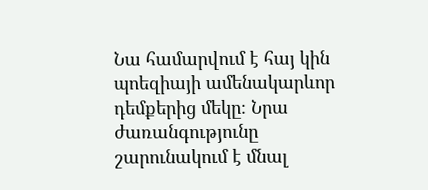Նա համարվում է հայ կին պոեզիայի ամենակարևոր դեմքերից մեկը։ Նրա ժառանգությունը շարունակում է մնալ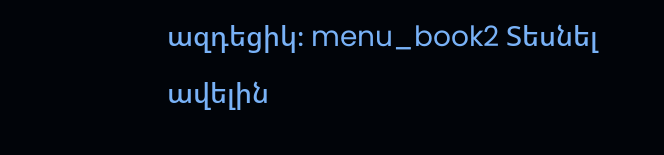ազդեցիկ։ menu_book2 Տեսնել ավելին